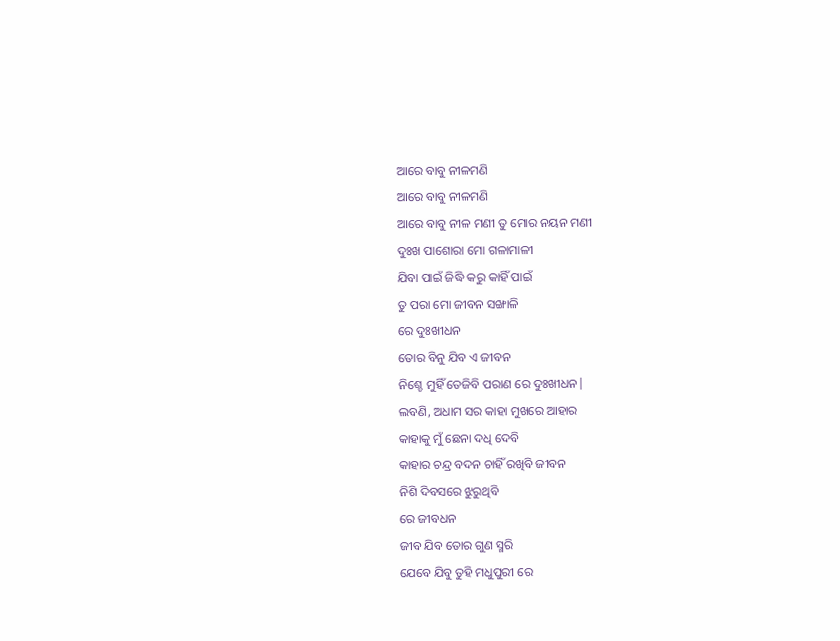ଆରେ ବାବୁ ନୀଳମଣି
ଆରେ ବାବୁ ନୀଳମଣି
ଆରେ ବାବୁ ନୀଳ ମଣୀ ତୁ ମୋର ନୟନ ମଣୀ
ଦୁଃଖ ପାଶୋରା ମୋ ଗଳାମାଳୀ
ଯିବା ପାଇଁ ଜିଦ୍ଧି କରୁ କାହିଁ ପାଇଁ
ତୁ ପରା ମୋ ଜୀବନ ସଙ୍ଖାଳି
ରେ ଦୁଃଖୀଧନ
ତୋର ବିନୁ ଯିବ ଏ ଜୀବନ
ନିଶ୍ଚେ ମୁହିଁ ତେଜିବି ପରାଣ ରେ ଦୁଃଖୀଧନ|
ଲବଣି, ଅଧାମ ସର କାହା ମୁଖରେ ଆହାର
କାହାକୁ ମୁଁ ଛେନା ଦଧି ଦେବି
କାହାର ଚନ୍ଦ୍ର ବଦନ ଚାହିଁ ରଖିବି ଜୀବନ
ନିଶି ଦିବସରେ ଝୁରୁଥିବି
ରେ ଜୀବଧନ
ଜୀବ ଯିବ ତୋର ଗୁଣ ସ୍ମରି
ଯେବେ ଯିବୁ ତୁହି ମଧୁପୁରୀ ରେ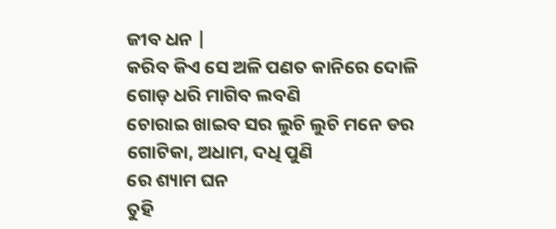ଜୀବ ଧନ |
କରିବ କିଏ ସେ ଅଳି ପଣତ କାନିରେ ଦୋଳି
ଗୋଡ଼ ଧରି ମାଗିବ ଲବଣି
ଚୋରାଇ ଖାଇବ ସର ଲୁଚି ଲୁଚି ମନେ ଡର
ଗୋଟିକା, ଅଧାମ, ଦଧି ପୁଣି
ରେ ଶ୍ୟାମ ଘନ
ତୁହି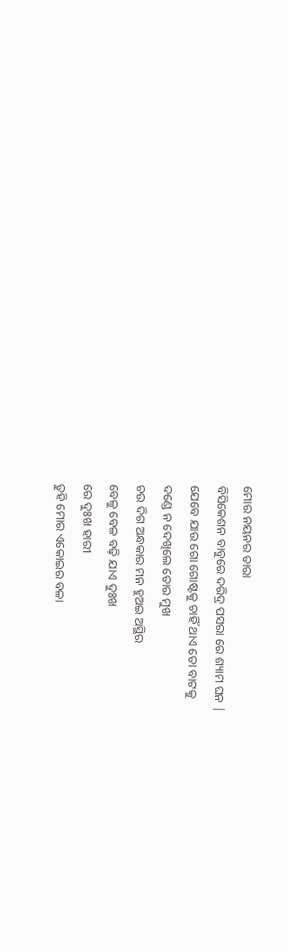ମୋର ନୟନର ତାରା
ବିସିକେଶନ ବାବୁରେ ଦରିଦ୍ର ପସରା ରେ ଶ୍ୟାମ ଘନ |
ଯେବେ ଯାଉ ଗୋ ଗୋଷ୍ଟକୁ ଚାହିଁ ଥାଏ ତୋ ବାଟକୁ
ଦଣ୍ଡେ ନ ଦେଖିଲେ ତୋର ମୁଖ
ଚଉ ଦିଗ ଅନ୍ଧକାର ମନ ହୁଅଇ ଅସ୍ଥିର
ବେଳୁ ବେଳ ବଢ଼ି ଯାଏ ଦୁଃଖ
ରେ ଦୁଃଖ ହାରୀ
ତୁହି ମୋର ଏକୋଇର ବଳା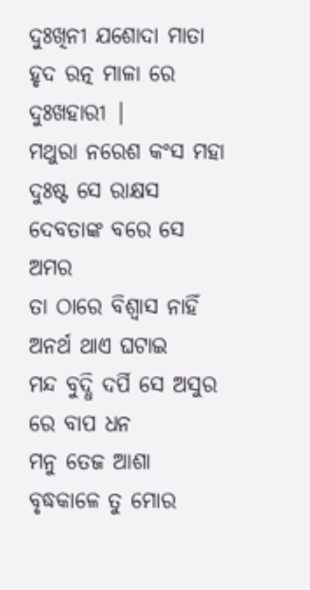ଦୁଃଖିନୀ ଯଶୋଦା ମାତା ହୃଦ ରତ୍ନ ମାଳା ରେ ଦୁଃଖହାରୀ |
ମଥୁରା ନରେଶ କଂସ ମହା ଦୁଃଷ୍ଟ ସେ ରାକ୍ଷସ
ଦେବତାଙ୍କ ବରେ ସେ ଅମର
ତା ଠାରେ ବିଶ୍ୱାସ ନାହିଁ ଅନର୍ଥ ଥାଏ ଘଟାଇ
ମନ୍ଦ ବୁଦ୍ଧି ଦର୍ପି ସେ ଅସୁର
ରେ ବାପ ଧନ
ମନୁ ତେଜ ଆଶା
ବୃଦ୍ଧକାଳେ ତୁ ମୋର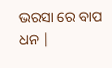ଭରସା ରେ ବାପ ଧନ |